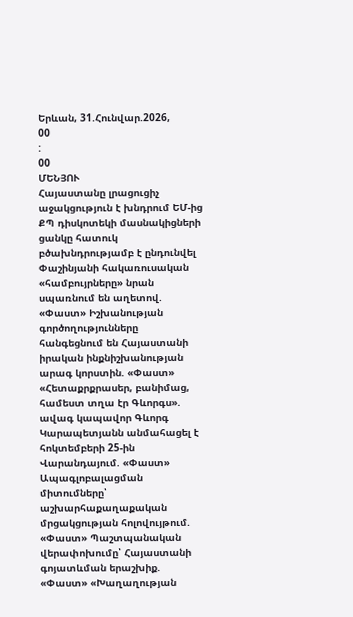Երևան, 31.Հունվար.2026,
00
:
00
ՄԵՆՅՈՒ
Հայաստանը լրացուցիչ աջակցություն է խնդրում ԵՄ-ից ՔՊ դիսկոտեկի մասնակիցների ցանկը հատուկ բծախնդրությամբ է ընդունվել Փաշինյանի հակառուսական «համբույրները» նրան սպառնում են աղետով. «Փաստ» Իշխանության գործողությունները հանգեցնում են Հայաստանի իրական ինքնիշխանության արագ կորստին. «Փաստ» «Հետաքրքրասեր, բանիմաց, համեստ տղա էր Գևորգս». ավագ կապավոր Գևորգ Կարապետյանն անմահացել է հոկտեմբերի 25-ին Վարանդայում. «Փաստ» Ապագլոբալացման միտումները՝ աշխարհաքաղաքական մրցակցության հոլովույթում. «Փաստ» Պաշտպանական վերափոխումը՝ Հայաստանի գոյատևման երաշխիք. «Փաստ» «Խաղաղության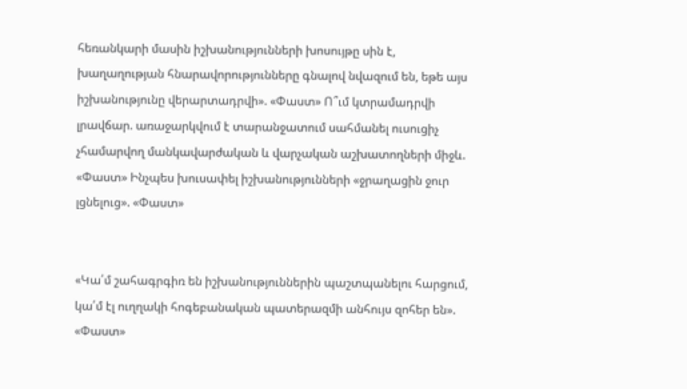հեռանկարի մասին իշխանությունների խոսույթը սին է, խաղաղության հնարավորությունները գնալով նվազում են, եթե այս իշխանությունը վերարտադրվի». «Փաստ» Ո՞ւմ կտրամադրվի լրավճար. առաջարկվում է տարանջատում սահմանել ուսուցիչ չհամարվող մանկավարժական և վարչական աշխատողների միջև. «Փաստ» Ինչպես խուսափել իշխանությունների «ջրաղացին ջուր լցնելուց». «Փաստ»


«Կա՛մ շահագրգիռ են իշխանություններին պաշտպանելու հարցում, կա՛մ էլ ուղղակի հոգեբանական պատերազմի անհույս զոհեր են». «Փաստ»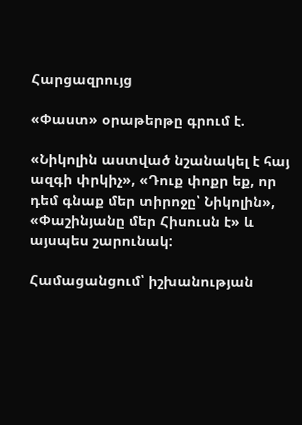Հարցազրույց

«Փաստ» օրաթերթը գրում է.

«Նիկոլին աստված նշանակել է հայ ազգի փրկիչ», «Դուք փոքր եք, որ դեմ գնաք մեր տիրոջը՝ Նիկոլին», «Փաշինյանը մեր Հիսուսն է» և այսպես շարունակ:

Համացանցում՝ իշխանության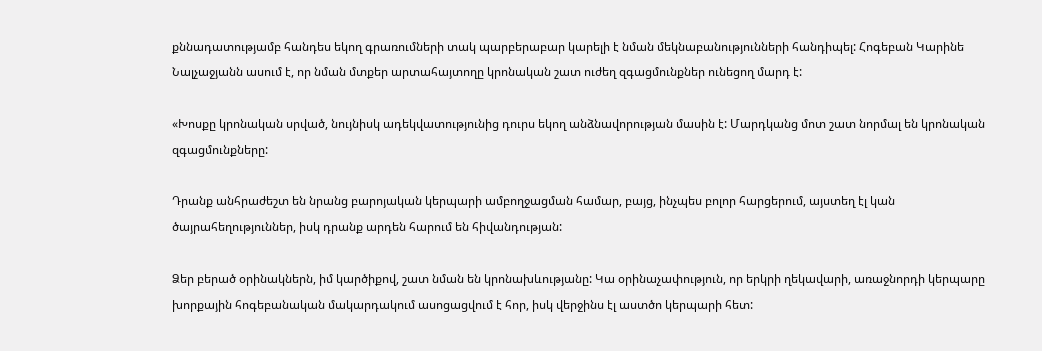քննադատությամբ հանդես եկող գրառումների տակ պարբերաբար կարելի է նման մեկնաբանությունների հանդիպել: Հոգեբան Կարինե Նալչաջյանն ասում է, որ նման մտքեր արտահայտողը կրոնական շատ ուժեղ զգացմունքներ ունեցող մարդ է:

«Խոսքը կրոնական սրված, նույնիսկ ադեկվատությունից դուրս եկող անձնավորության մասին է: Մարդկանց մոտ շատ նորմալ են կրոնական զգացմունքները:

Դրանք անհրաժեշտ են նրանց բարոյական կերպարի ամբողջացման համար, բայց, ինչպես բոլոր հարցերում, այստեղ էլ կան ծայրահեղություններ, իսկ դրանք արդեն հարում են հիվանդության:

Ձեր բերած օրինակներն, իմ կարծիքով, շատ նման են կրոնախևությանը: Կա օրինաչափություն, որ երկրի ղեկավարի, առաջնորդի կերպարը խորքային հոգեբանական մակարդակում ասոցացվում է հոր, իսկ վերջինս էլ աստծո կերպարի հետ: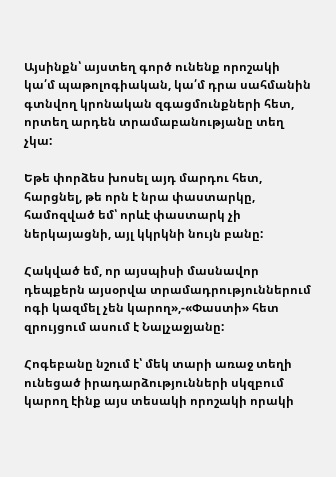Այսինքն՝ այստեղ գործ ունենք որոշակի կա՛մ պաթոլոգիական, կա՛մ դրա սահմանին գտնվող կրոնական զգացմունքների հետ, որտեղ արդեն տրամաբանությանը տեղ չկա:

Եթե փորձես խոսել այդ մարդու հետ, հարցնել, թե որն է նրա փաստարկը, համոզված եմ՝ որևէ փաստարկ չի ներկայացնի, այլ կկրկնի նույն բանը:

Հակված եմ, որ այսպիսի մասնավոր դեպքերն այսօրվա տրամադրություններում ոգի կազմել չեն կարող»,-«Փաստի» հետ զրույցում ասում է Նալչաջյանը:

Հոգեբանը նշում է՝ մեկ տարի առաջ տեղի ունեցած իրադարձությունների սկզբում կարող էինք այս տեսակի որոշակի որակի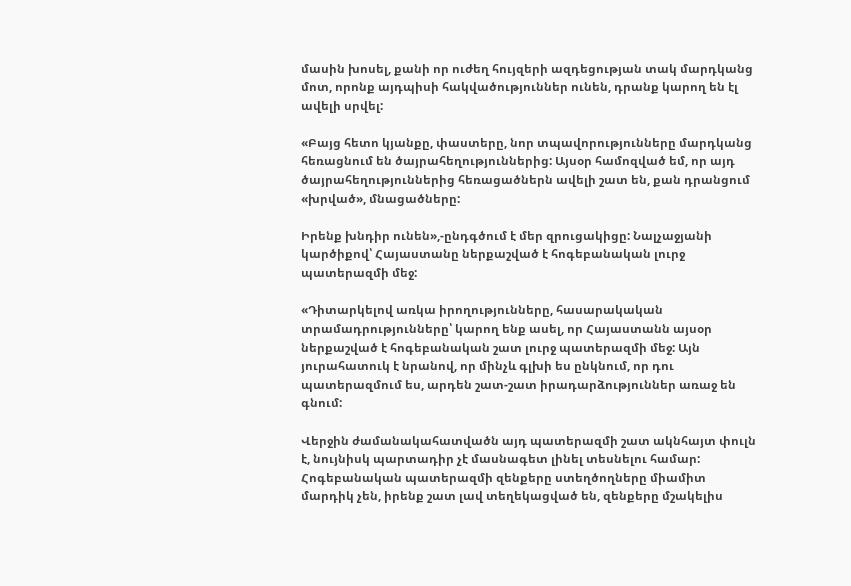մասին խոսել, քանի որ ուժեղ հույզերի ազդեցության տակ մարդկանց մոտ, որոնք այդպիսի հակվածություններ ունեն, դրանք կարող են էլ ավելի սրվել:

«Բայց հետո կյանքը, փաստերը, նոր տպավորությունները մարդկանց հեռացնում են ծայրահեղություններից: Այսօր համոզված եմ, որ այդ ծայրահեղություններից հեռացածներն ավելի շատ են, քան դրանցում «խրված», մնացածները:

Իրենք խնդիր ունեն»,-ընդգծում է մեր զրուցակիցը: Նալչաջյանի կարծիքով՝ Հայաստանը ներքաշված է հոգեբանական լուրջ պատերազմի մեջ:

«Դիտարկելով առկա իրողությունները, հասարակական տրամադրությունները՝ կարող ենք ասել, որ Հայաստանն այսօր ներքաշված է հոգեբանական շատ լուրջ պատերազմի մեջ: Այն յուրահատուկ է նրանով, որ մինչև գլխի ես ընկնում, որ դու պատերազմում ես, արդեն շատ-շատ իրադարձություններ առաջ են գնում:

Վերջին ժամանակահատվածն այդ պատերազմի շատ ակնհայտ փուլն է, նույնիսկ պարտադիր չէ մասնագետ լինել տեսնելու համար: Հոգեբանական պատերազմի զենքերը ստեղծողները միամիտ մարդիկ չեն, իրենք շատ լավ տեղեկացված են, զենքերը մշակելիս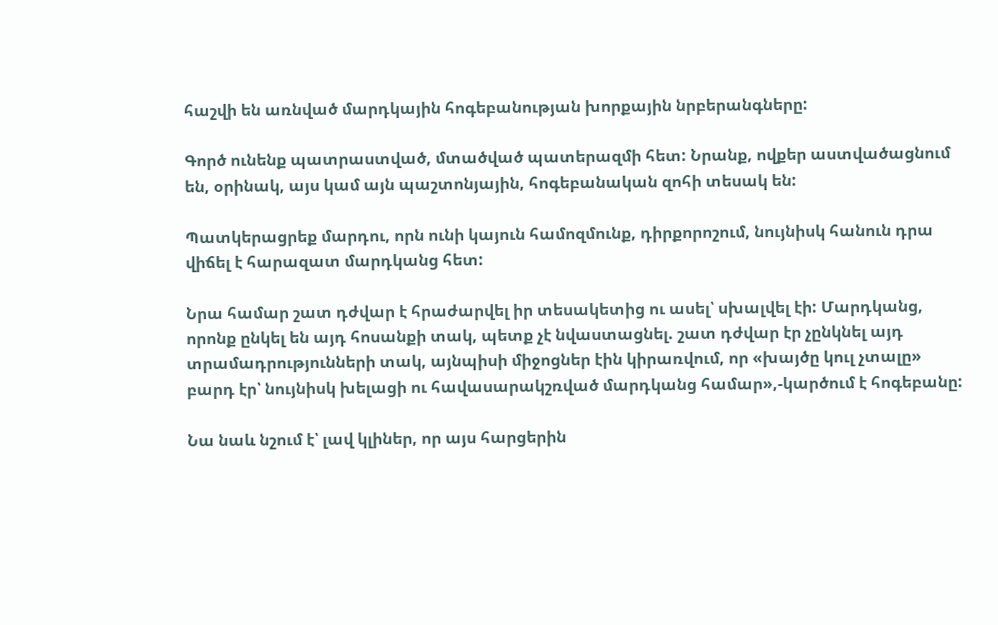հաշվի են առնված մարդկային հոգեբանության խորքային նրբերանգները:

Գործ ունենք պատրաստված, մտածված պատերազմի հետ: Նրանք, ովքեր աստվածացնում են, օրինակ, այս կամ այն պաշտոնյային, հոգեբանական զոհի տեսակ են:

Պատկերացրեք մարդու, որն ունի կայուն համոզմունք, դիրքորոշում, նույնիսկ հանուն դրա վիճել է հարազատ մարդկանց հետ:

Նրա համար շատ դժվար է հրաժարվել իր տեսակետից ու ասել՝ սխալվել էի: Մարդկանց, որոնք ընկել են այդ հոսանքի տակ, պետք չէ նվաստացնել. շատ դժվար էր չընկնել այդ տրամադրությունների տակ, այնպիսի միջոցներ էին կիրառվում, որ «խայծը կուլ չտալը» բարդ էր՝ նույնիսկ խելացի ու հավասարակշռված մարդկանց համար»,-կարծում է հոգեբանը:

Նա նաև նշում է՝ լավ կլիներ, որ այս հարցերին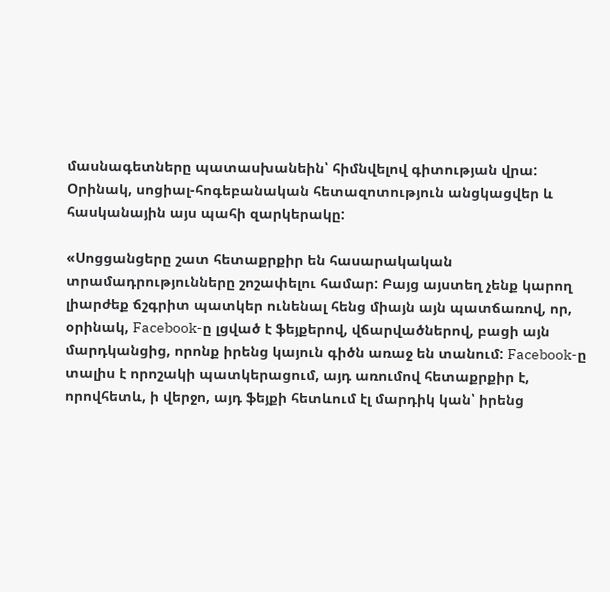մասնագետները պատասխանեին՝ հիմնվելով գիտության վրա: Օրինակ, սոցիալ-հոգեբանական հետազոտություն անցկացվեր և հասկանային այս պահի զարկերակը:

«Սոցցանցերը շատ հետաքրքիր են հասարակական տրամադրությունները շոշափելու համար: Բայց այստեղ չենք կարող լիարժեք ճշգրիտ պատկեր ունենալ հենց միայն այն պատճառով, որ, օրինակ, Facebook-ը լցված է ֆեյքերով, վճարվածներով, բացի այն մարդկանցից, որոնք իրենց կայուն գիծն առաջ են տանում: Facebook-ը տալիս է որոշակի պատկերացում, այդ առումով հետաքրքիր է, որովհետև, ի վերջո, այդ ֆեյքի հետևում էլ մարդիկ կան՝ իրենց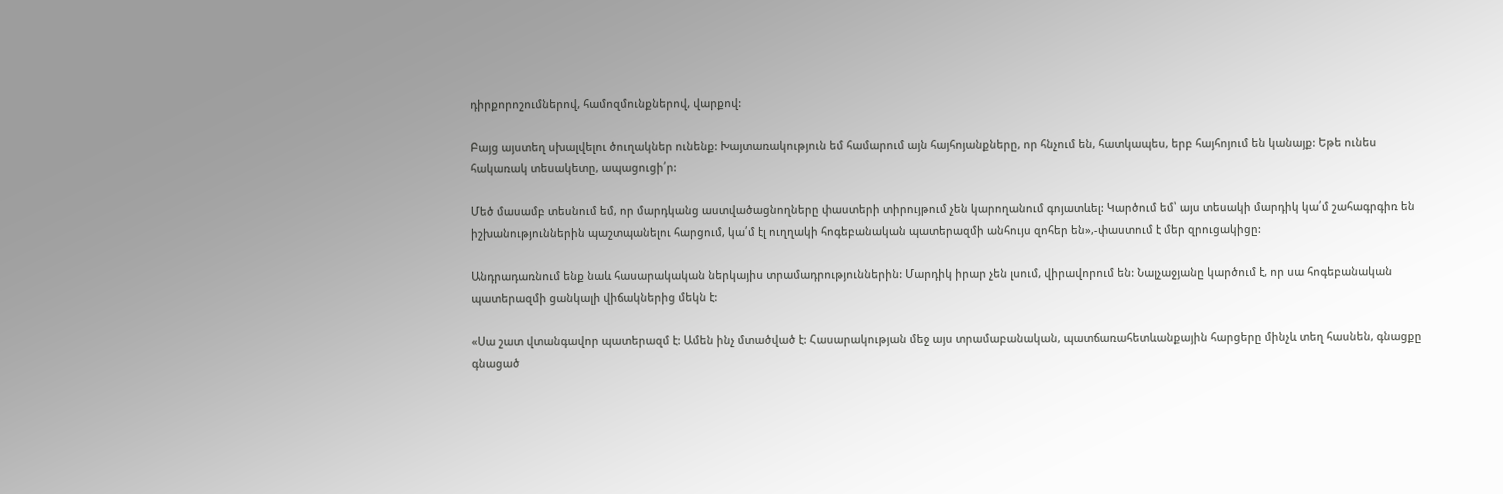դիրքորոշումներով, համոզմունքներով, վարքով:

Բայց այստեղ սխալվելու ծուղակներ ունենք: Խայտառակություն եմ համարում այն հայհոյանքները, որ հնչում են, հատկապես, երբ հայհոյում են կանայք: Եթե ունես հակառակ տեսակետը, ապացուցի՛ր:

Մեծ մասամբ տեսնում եմ, որ մարդկանց աստվածացնողները փաստերի տիրույթում չեն կարողանում գոյատևել: Կարծում եմ՝ այս տեսակի մարդիկ կա՛մ շահագրգիռ են իշխանություններին պաշտպանելու հարցում, կա՛մ էլ ուղղակի հոգեբանական պատերազմի անհույս զոհեր են»,-փաստում է մեր զրուցակիցը:

Անդրադառնում ենք նաև հասարակական ներկայիս տրամադրություններին: Մարդիկ իրար չեն լսում, վիրավորում են: Նալչաջյանը կարծում է, որ սա հոգեբանական պատերազմի ցանկալի վիճակներից մեկն է:

«Սա շատ վտանգավոր պատերազմ է: Ամեն ինչ մտածված է: Հասարակության մեջ այս տրամաբանական, պատճառահետևանքային հարցերը մինչև տեղ հասնեն, գնացքը գնացած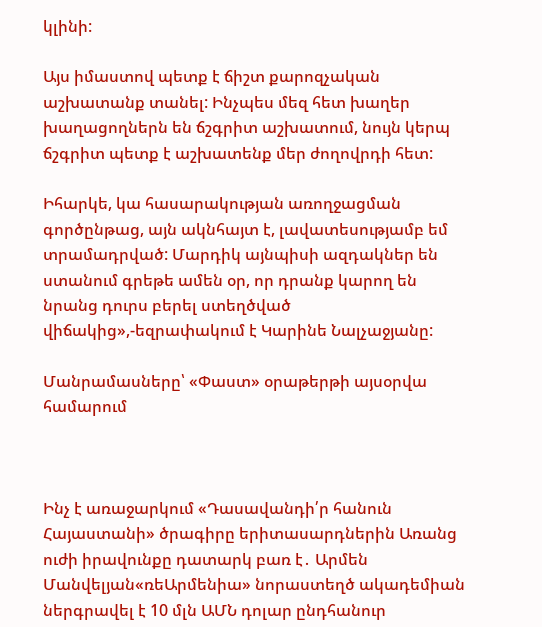կլինի:

Այս իմաստով պետք է ճիշտ քարոզչական աշխատանք տանել: Ինչպես մեզ հետ խաղեր խաղացողներն են ճշգրիտ աշխատում, նույն կերպ ճշգրիտ պետք է աշխատենք մեր ժողովրդի հետ:

Իհարկե, կա հասարակության առողջացման գործընթաց, այն ակնհայտ է, լավատեսությամբ եմ տրամադրված: Մարդիկ այնպիսի ազդակներ են ստանում գրեթե ամեն օր, որ դրանք կարող են նրանց դուրս բերել ստեղծված վիճակից»,-եզրափակում է Կարինե Նալչաջյանը:

Մանրամասները՝ «Փաստ» օրաթերթի այսօրվա համարում



Ինչ է առաջարկում «Դասավանդի՛ր հանուն Հայաստանի» ծրագիրը երիտասարդներին Առանց ուժի իրավունքը դատարկ բառ է․ Արմեն Մանվելյան«ռեԱրմենիա» նորաստեղծ ակադեմիան ներգրավել է 10 մլն ԱՄՆ դոլար ընդհանուր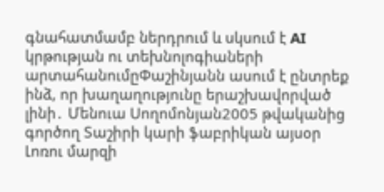գնահատմամբ ներդրում և սկսում է AI կրթության ու տեխնոլոգիաների արտահանումըՓաշինյանն ասում է ընտրեք ինձ, որ խաղաղությունը երաշխավորված լինի․ Մենուա Սողոմոնյան2005 թվականից գործող Տաշիրի կարի ֆաբրիկան այսօր Լոռու մարզի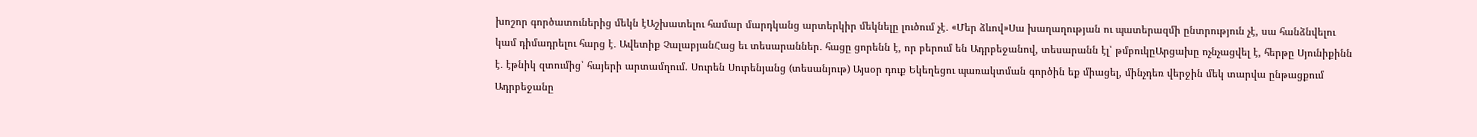խոշոր գործատուներից մեկն էԱշխատելու համար մարդկանց արտերկիր մեկնելը լուծում չէ․ «Մեր ձևով»Սա խաղաղության ու պատերազմի ընտրություն չէ, սա հանձնվելու կամ դիմադրելու հարց է․ Ավետիք ՉալաբյանՀաց եւ տեսարաններ․ հացը ցորենն է, որ բերում են Ադրբեջանով, տեսարանն էլ՝ թմբուկըԱրցախը ոչնչացվել է, հերթը Սյունիքինն է․ էթնիկ զտումից՝ հայերի արտամղում. Սուրեն Սուրենյանց (տեսանյութ) Այսօր դուք Եկեղեցու պառակտման գործին եք միացել, մինչդեռ վերջին մեկ տարվա ընթացքում Ադրբեջանը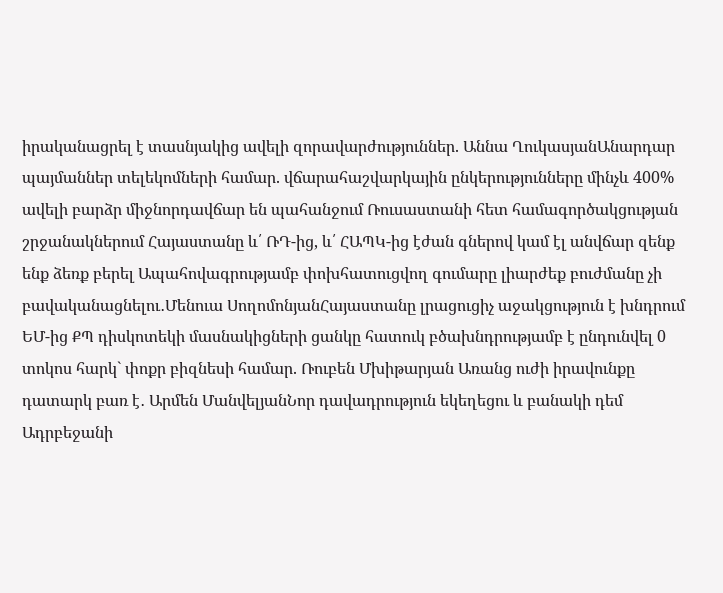իրականացրել է տասնյակից ավելի զորավարժություններ. Աննա ՂուկասյանԱնարդար պայմաններ տելեկոմների համար. վճարահաշվարկային ընկերությունները մինչև 400% ավելի բարձր միջնորդավճար են պահանջում Ռուսաստանի հետ համագործակցության շրջանակներում Հայաստանը և՛ ՌԴ-ից, և՛ ՀԱՊԿ-ից էժան գներով կամ էլ անվճար զենք ենք ձեռք բերել Ապահովագրությամբ փոխհատուցվող գումարը լիարժեք բուժմանը չի բավականացնելու․Մենուա ՍողոմոնյանՀայաստանը լրացուցիչ աջակցություն է խնդրում ԵՄ-ից ՔՊ դիսկոտեկի մասնակիցների ցանկը հատուկ բծախնդրությամբ է ընդունվել 0 տոկոս հարկ` փոքր բիզնեսի համար. Ռուբեն Մխիթարյան Առանց ուժի իրավունքը դատարկ բառ է․ Արմեն ՄանվելյանՆոր դավադրություն եկեղեցու և բանակի դեմ Ադրբեջանի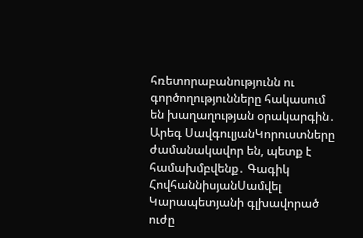հռետորաբանությունն ու գործողությունները հակասում են խաղաղության օրակարգին․ Արեգ ՍավգուլյանԿորուստները ժամանակավոր են, պետք է համախմբվենք․ Գագիկ ՀովհաննիսյանՍամվել Կարապետյանի գլխավորած ուժը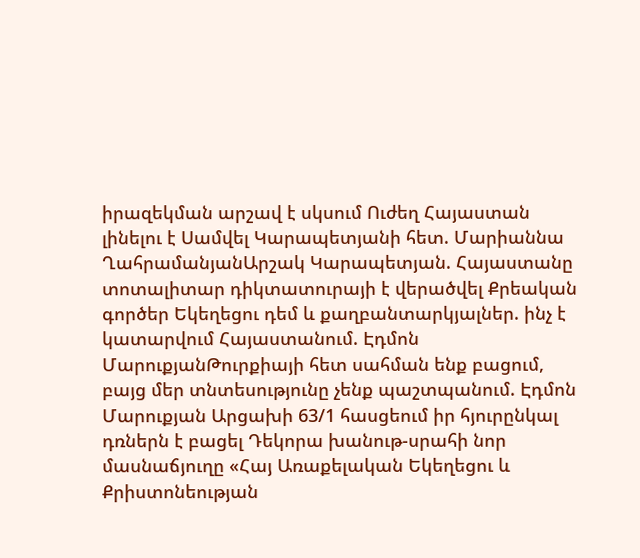իրազեկման արշավ է սկսում Ուժեղ Հայաստան լինելու է Սամվել Կարապետյանի հետ. Մարիաննա ՂահրամանյանԱրշակ Կարապետյան. Հայաստանը տոտալիտար դիկտատուրայի է վերածվել Քրեական գործեր Եկեղեցու դեմ և քաղբանտարկյալներ. ինչ է կատարվում Հայաստանում. Էդմոն ՄարուքյանԹուրքիայի հետ սահման ենք բացում, բայց մեր տնտեսությունը չենք պաշտպանում. Էդմոն Մարուքյան Արցախի 63/1 հասցեում իր հյուրընկալ դռներն է բացել Դեկորա խանութ-սրահի նոր մասնաճյուղը «Հայ Առաքելական Եկեղեցու և Քրիստոնեության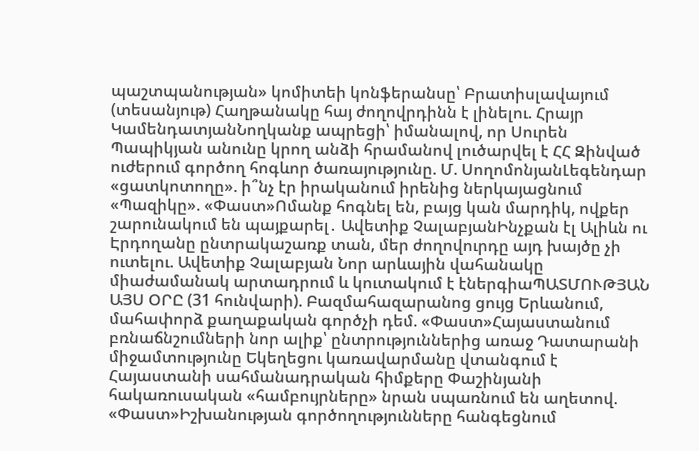պաշտպանության» կոմիտեի կոնֆերանսը՝ Բրատիսլավայում (տեսանյութ) Հաղթանակը հայ ժողովրդինն է լինելու. Հրայր ԿամենդատյանՆողկանք ապրեցի՝ իմանալով, որ Սուրեն Պապիկյան անունը կրող անձի հրամանով լուծարվել է ՀՀ Զինված ուժերում գործող հոգևոր ծառայությունը. Մ. ՍողոմոնյանԼեգենդար «ցատկոտողը». ի՞նչ էր իրականում իրենից ներկայացնում «Պազիկը». «Փաստ»Ոմանք հոգնել են, բայց կան մարդիկ, ովքեր շարունակում են պայքարել․ Ավետիք ՉալաբյանԻնչքան էլ Ալիևն ու Էրդողանը ընտրակաշառք տան, մեր ժողովուրդը այդ խայծը չի ուտելու. Ավետիք Չալաբյան Նոր արևային վահանակը միաժամանակ արտադրում և կուտակում է էներգիաՊԱՏՄՈՒԹՅԱՆ ԱՅՍ ՕՐԸ (31 հունվարի). Բազմահազարանոց ցույց Երևանում, մահափորձ քաղաքական գործչի դեմ. «Փաստ»Հայաստանում բռնաճնշումների նոր ալիք՝ ընտրություններից առաջ Դատարանի միջամտությունը Եկեղեցու կառավարմանը վտանգում է Հայաստանի սահմանադրական հիմքերը Փաշինյանի հակառուսական «համբույրները» նրան սպառնում են աղետով. «Փաստ»Իշխանության գործողությունները հանգեցնում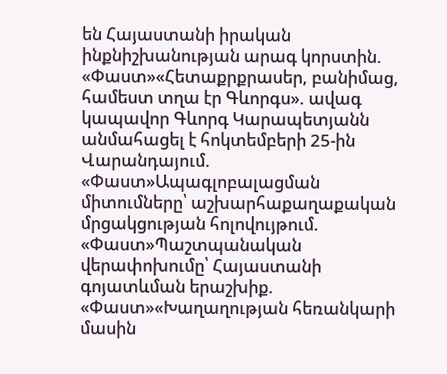են Հայաստանի իրական ինքնիշխանության արագ կորստին. «Փաստ»«Հետաքրքրասեր, բանիմաց, համեստ տղա էր Գևորգս». ավագ կապավոր Գևորգ Կարապետյանն անմահացել է հոկտեմբերի 25-ին Վարանդայում. «Փաստ»Ապագլոբալացման միտումները՝ աշխարհաքաղաքական մրցակցության հոլովույթում. «Փաստ»Պաշտպանական վերափոխումը՝ Հայաստանի գոյատևման երաշխիք. «Փաստ»«Խաղաղության հեռանկարի մասին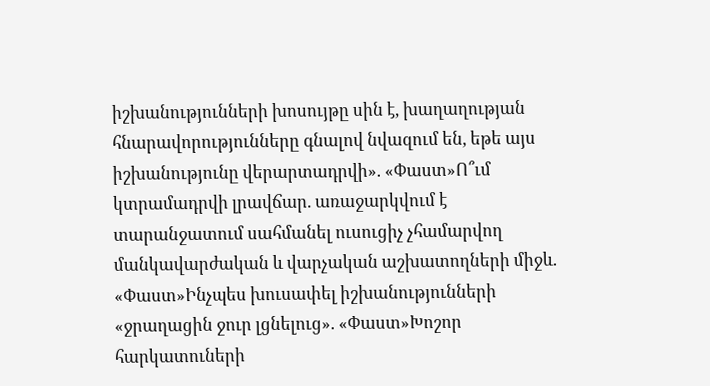իշխանությունների խոսույթը սին է, խաղաղության հնարավորությունները գնալով նվազում են, եթե այս իշխանությունը վերարտադրվի». «Փաստ»Ո՞ւմ կտրամադրվի լրավճար. առաջարկվում է տարանջատում սահմանել ուսուցիչ չհամարվող մանկավարժական և վարչական աշխատողների միջև. «Փաստ»Ինչպես խուսափել իշխանությունների «ջրաղացին ջուր լցնելուց». «Փաստ»Խոշոր հարկատուների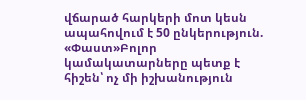վճարած հարկերի մոտ կեսն ապահովում է 50 ընկերություն. «Փաստ»Բոլոր կամակատարները պետք է հիշեն՝ ոչ մի իշխանություն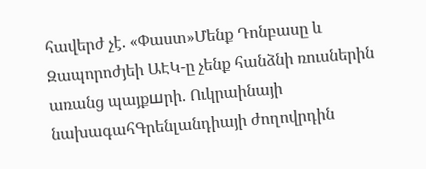հավերժ չէ. «Փաստ»Մենք Դոնբասը և Զապորոժյեի ԱԷԿ-ը չենք հանձնի ռուսներին առանց պայքшրի. Ուկրաինայի նախագահԳրենլանդիայի ժողովրդին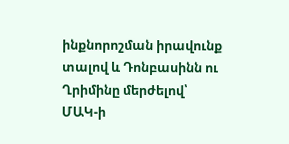ինքնորոշման իրավունք տալով և Դոնբասինն ու Ղրիմինը մերժելով՝ ՄԱԿ-ի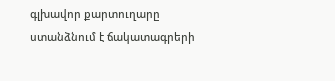գլխավոր քարտուղարը ստանձնում է ճակատագրերի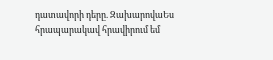դատավորի դերը. ԶախարովաԵս հրապարակավ հրավիրում եմ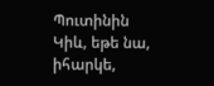Պուտինին Կիև, եթե նա, իհարկե,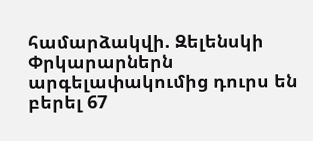համարձակվի. Զելենսկի Փրկարարներն արգելափակումից դուրս են բերել 67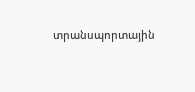տրանսպորտային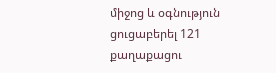միջոց և օգնություն ցուցաբերել 121 քաղաքացու